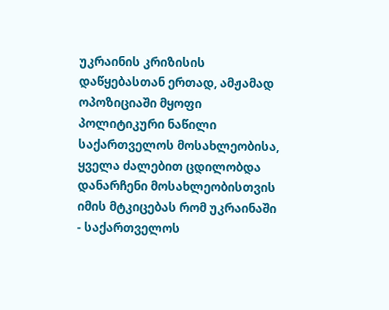უკრაინის კრიზისის დაწყებასთან ერთად, ამჟამად ოპოზიციაში მყოფი პოლიტიკური ნაწილი საქართველოს მოსახლეობისა, ყველა ძალებით ცდილობდა დანარჩენი მოსახლეობისთვის იმის მტკიცებას რომ უკრაინაში - საქართველოს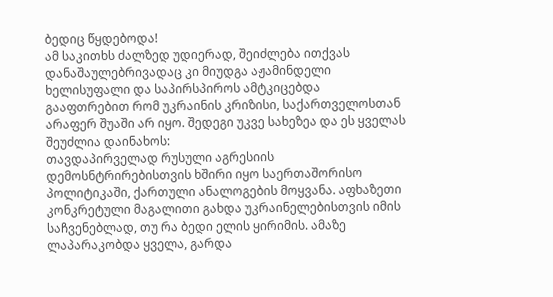ბედიც წყდებოდა!
ამ საკითხს ძალზედ უდიერად, შეიძლება ითქვას დანაშაულებრივადაც კი მიუდგა აჟამინდელი ხელისუფალი და საპირსპიროს ამტკიცებდა გააფთრებით რომ უკრაინის კრიზისი, საქართველოსთან არაფერ შუაში არ იყო. შედეგი უკვე სახეზეა და ეს ყველას შეუძლია დაინახოს:
თავდაპირველად რუსული აგრესიის დემოსნტრირებისთვის ხშირი იყო საერთაშორისო პოლიტიკაში, ქართული ანალოგების მოყვანა. აფხაზეთი კონკრეტული მაგალითი გახდა უკრაინელებისთვის იმის საჩვენებლად, თუ რა ბედი ელის ყირიმის. ამაზე ლაპარაკობდა ყველა, გარდა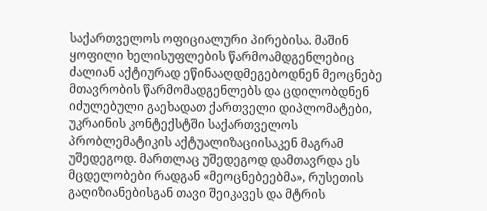საქართველოს ოფიციალური პირებისა. მაშინ ყოფილი ხელისუფლების წარმოამდგენლებიც ძალიან აქტიურად ეწინააღდმეგებოდნენ მეოცნებე მთავრობის წარმომადგენლებს და ცდილობდნენ იძულებული გაეხადათ ქართველი დიპლომატები, უკრაინის კონტექსტში საქართველოს პრობლემატიკის აქტუალიზაციისაკენ მაგრამ უშედეგოდ. მართლაც უშედეგოდ დამთავრდა ეს მცდელობები რადგან «მეოცნებეებმა», რუსეთის გაღიზიანებისგან თავი შეიკავეს და მტრის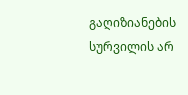გაღიზიანების სურვილის არ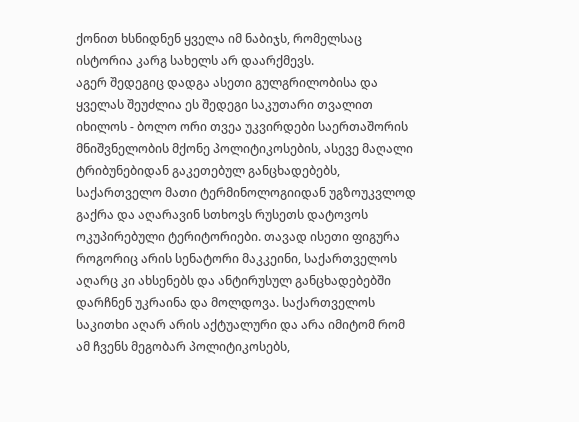ქონით ხსნიდნენ ყველა იმ ნაბიჯს, რომელსაც ისტორია კარგ სახელს არ დაარქმევს.
აგერ შედეგიც დადგა ასეთი გულგრილობისა და ყველას შეუძლია ეს შედეგი საკუთარი თვალით იხილოს - ბოლო ორი თვეა უკვირდები საერთაშორის მნიშვნელობის მქონე პოლიტიკოსების, ასევე მაღალი ტრიბუნებიდან გაკეთებულ განცხადებებს, საქართველო მათი ტერმინოლოგიიდან უგზოუკვლოდ გაქრა და აღარავინ სთხოვს რუსეთს დატოვოს ოკუპირებული ტერიტორიები. თავად ისეთი ფიგურა როგორიც არის სენატორი მაკკეინი, საქართველოს აღარც კი ახსენებს და ანტირუსულ განცხადებებში დარჩნენ უკრაინა და მოლდოვა. საქართველოს საკითხი აღარ არის აქტუალური და არა იმიტომ რომ ამ ჩვენს მეგობარ პოლიტიკოსებს,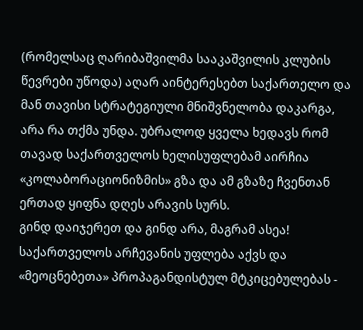(რომელსაც ღარიბაშვილმა სააკაშვილის კლუბის წევრები უწოდა) აღარ აინტერესებთ საქართელო და მან თავისი სტრატეგიული მნიშვნელობა დაკარგა, არა რა თქმა უნდა. უბრალოდ ყველა ხედავს რომ თავად საქართველოს ხელისუფლებამ აირჩია «კოლაბორაციონიზმის» გზა და ამ გზაზე ჩვენთან ერთად ყიფნა დღეს არავის სურს.
გინდ დაიჯერეთ და გინდ არა, მაგრამ ასეა! საქართველოს არჩევანის უფლება აქვს და «მეოცნებეთა» პროპაგანდისტულ მტკიცებულებას -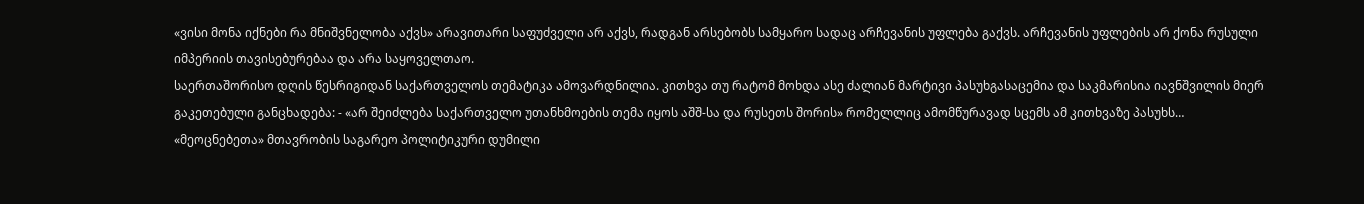«ვისი მონა იქნები რა მნიშვნელობა აქვს» არავითარი საფუძველი არ აქვს, რადგან არსებობს სამყარო სადაც არჩევანის უფლება გაქვს. არჩევანის უფლების არ ქონა რუსული იმპერიის თავისებურებაა და არა საყოველთაო.
საერთაშორისო დღის წესრიგიდან საქართველოს თემატიკა ამოვარდნილია. კითხვა თუ რატომ მოხდა ასე ძალიან მარტივი პასუხგასაცემია და საკმარისია იავნშვილის მიერ გაკეთებული განცხადება: - «არ შეიძლება საქართველო უთანხმოების თემა იყოს აშშ-სა და რუსეთს შორის» რომელლიც ამომწურავად სცემს ამ კითხვაზე პასუხს…
«მეოცნებეთა» მთავრობის საგარეო პოლიტიკური დუმილი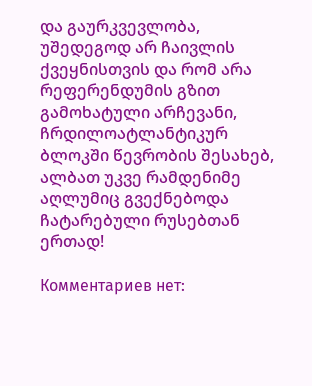და გაურკვევლობა, უშედეგოდ არ ჩაივლის ქვეყნისთვის და რომ არა რეფერენდუმის გზით გამოხატული არჩევანი, ჩრდილოატლანტიკურ ბლოკში წევრობის შესახებ, ალბათ უკვე რამდენიმე აღლუმიც გვექნებოდა ჩატარებული რუსებთან ერთად!

Комментариев нет: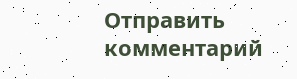Отправить комментарий